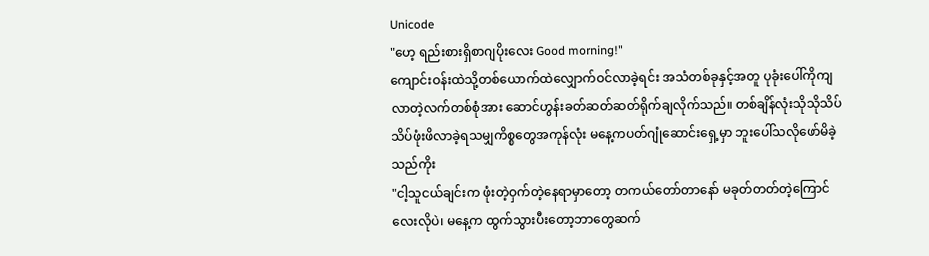Unicode
"ဟေ့ ရည်းစားရှိစာဂျပိုးလေး Good morning!"
ကျောင်းဝန်းထဲသို့တစ်ယောက်ထဲလျှောက်ဝင်လာခဲ့ရင်း အသံတစ်ခုနှင့်အတူ ပုခုံးပေါ်ကိုကျလာတဲ့လက်တစ်စုံအား ဆောင်ဟွန်းခတ်ဆတ်ဆတ်ရိုက်ချလိုက်သည်။ တစ်ချိန်လုံးသိုသိုသိပ်သိပ်ဖုံးဖိလာခဲ့ရသမျှကိစ္စတွေအကုန်လုံး မနေ့ကပတ်ဂျုံဆောင်းရှေ့မှာ ဘူးပေါ်သလိုဖော်မိခဲ့သည်ကိုး
"ငါ့သူငယ်ချင်းက ဖုံးတဲ့ဝှက်တဲ့နေရာမှာတော့ တကယ်တော်တာနော် မခုတ်တတ်တဲ့ကြောင်လေးလိုပဲ၊ မနေ့က ထွက်သွားပီးတော့ဘာတွေဆက်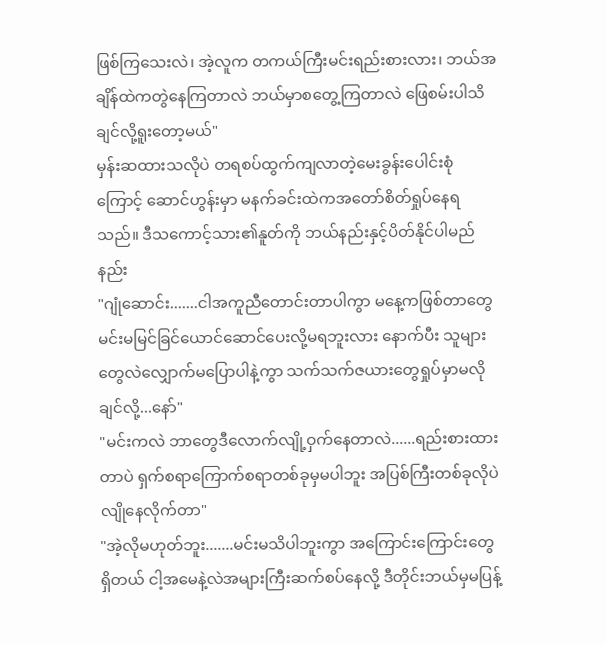ဖြစ်ကြသေးလဲ၊ အဲ့လူက တကယ်ကြီးမင်းရည်းစားလား၊ ဘယ်အချိန်ထဲကတွဲနေကြတာလဲ ဘယ်မှာစတွေ့ကြတာလဲ ဖြေစမ်းပါသိချင်လို့ရူးတော့မယ်"
မှန်းဆထားသလိုပဲ တရစပ်ထွက်ကျလာတဲ့မေးခွန်းပေါင်းစုံကြောင့် ဆောင်ဟွန်းမှာ မနက်ခင်းထဲကအတော်စိတ်ရှုပ်နေရသည်။ ဒီသကောင့်သား၏နူတ်ကို ဘယ်နည်းနှင့်ပိတ်နိုင်ပါမည်နည်း
"ဂျုံဆောင်း.......ငါအကူညီတောင်းတာပါကွာ မနေ့ကဖြစ်တာတွေ မင်းမမြင်ခြင်ယောင်ဆောင်ပေးလို့မရဘူးလား နောက်ပီး သူများတွေလဲလျှောက်မပြောပါနဲ့ကွာ သက်သက်ဇယားတွေရှုပ်မှာမလိုချင်လို့...နော်"
"မင်းကလဲ ဘာတွေဒီလောက်လျို့ဝှက်နေတာလဲ......ရည်းစားထားတာပဲ ရှက်စရာကြောက်စရာတစ်ခုမှမပါဘူး အပြစ်ကြီးတစ်ခုလိုပဲ လျိုနေလိုက်တာ"
"အဲ့လိုမဟုတ်ဘူး.......မင်းမသိပါဘူးကွာ အကြောင်းကြောင်းတွေရှိတယ် ငါ့အမေနဲ့လဲအများကြီးဆက်စပ်နေလို့ ဒီတိုင်းဘယ်မှမပြန့်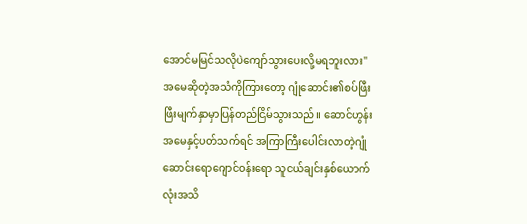အောင်မမြင်သလိုပဲကျော်သွားပေးလို့မရဘူးလား"
အမေဆိုတဲ့အသံကိုကြားတော့ ဂျုံဆောင်း၏စပ်ဖြီးဖြီးမျက်နှာမှာပြန်တည်ငြိမ်သွားသည်။ ဆောင်ဟွန်းအမေနှင့်ပတ်သက်ရင် အကြာကြီးပေါင်းလာတဲ့ဂျုံဆောင်းရောဂျောင်ဝန်းရော သူငယ်ချင်းနှစ်ယောက်လုံးအသိ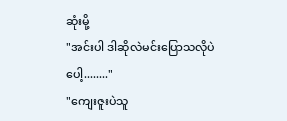ဆုံးမို့
"အင်းပါ ဒါဆိုလဲမင်းပြောသလိုပဲပေါ့........"
"ကျေးဇူးပဲသူ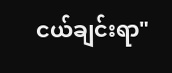ငယ်ချင်းရာ"